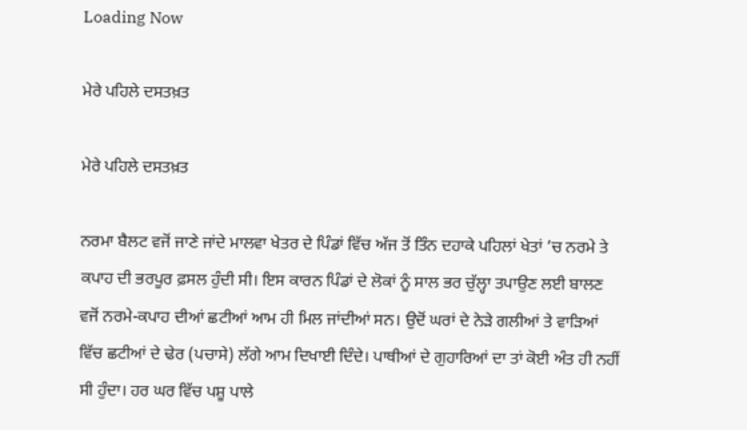Loading Now

ਮੇਰੇ ਪਹਿਲੇ ਦਸਤਖ਼ਤ

ਮੇਰੇ ਪਹਿਲੇ ਦਸਤਖ਼ਤ

ਨਰਮਾ ਬੈਲਟ ਵਜੋਂ ਜਾਣੇ ਜਾਂਦੇ ਮਾਲਵਾ ਖੇਤਰ ਦੇ ਪਿੰਡਾਂ ਵਿੱਚ ਅੱਜ ਤੋਂ ਤਿੰਨ ਦਹਾਕੇ ਪਹਿਲਾਂ ਖੇਤਾਂ ’ਚ ਨਰਮੇ ਤੇ ਕਪਾਹ ਦੀ ਭਰਪੂਰ ਫ਼ਸਲ ਹੁੰਦੀ ਸੀ। ਇਸ ਕਾਰਨ ਪਿੰਡਾਂ ਦੇ ਲੋਕਾਂ ਨੂੰ ਸਾਲ ਭਰ ਚੁੱਲ੍ਹਾ ਤਪਾਉਣ ਲਈ ਬਾਲਣ ਵਜੋਂ ਨਰਮੇ-ਕਪਾਹ ਦੀਆਂ ਛਟੀਆਂ ਆਮ ਹੀ ਮਿਲ ਜਾਂਦੀਆਂ ਸਨ। ਉਦੋਂ ਘਰਾਂ ਦੇ ਨੇੜੇ ਗਲੀਆਂ ਤੇ ਵਾੜਿਆਂ ਵਿੱਚ ਛਟੀਆਂ ਦੇ ਢੇਰ (ਪਚਾਸੇ) ਲੱਗੇ ਆਮ ਦਿਖਾਈ ਦਿੰਦੇ। ਪਾਥੀਆਂ ਦੇ ਗੁਹਾਰਿਆਂ ਦਾ ਤਾਂ ਕੋਈ ਅੰਤ ਹੀ ਨਹੀਂ ਸੀ ਹੁੰਦਾ। ਹਰ ਘਰ ਵਿੱਚ ਪਸ਼ੂ ਪਾਲੇ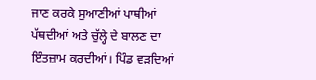ਜਾਣ ਕਰਕੇ ਸੁਆਣੀਆਂ ਪਾਥੀਆਂ ਪੱਥਦੀਆਂ ਅਤੇ ਚੁੱਲ੍ਹੇ ਦੇ ਬਾਲਣ ਦਾ ਇੰਤਜ਼ਾਮ ਕਰਦੀਆਂ। ਪਿੰਡ ਵੜਦਿਆਂ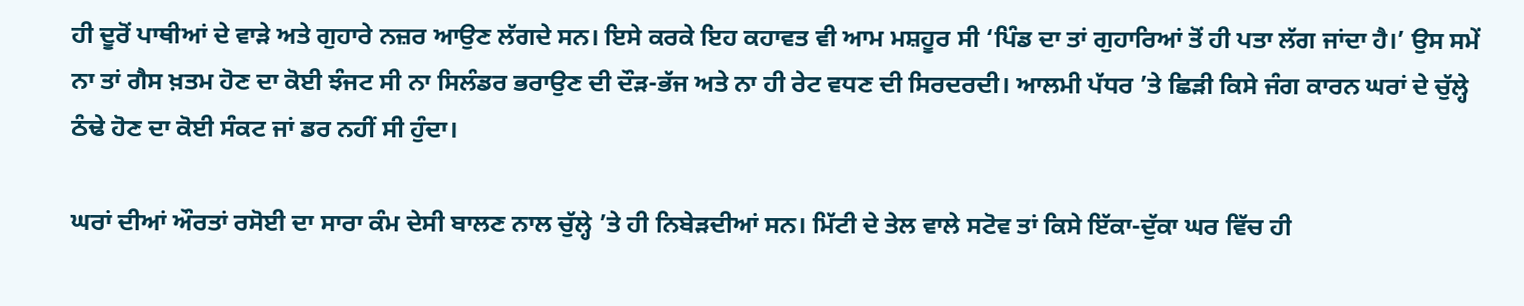ਹੀ ਦੂਰੋਂ ਪਾਥੀਆਂ ਦੇ ਵਾੜੇ ਅਤੇ ਗੁਹਾਰੇ ਨਜ਼ਰ ਆਉਣ ਲੱਗਦੇ ਸਨ। ਇਸੇ ਕਰਕੇ ਇਹ ਕਹਾਵਤ ਵੀ ਆਮ ਮਸ਼ਹੂਰ ਸੀ ‘ਪਿੰਡ ਦਾ ਤਾਂ ਗੁਹਾਰਿਆਂ ਤੋਂ ਹੀ ਪਤਾ ਲੱਗ ਜਾਂਦਾ ਹੈ।’ ਉਸ ਸਮੇਂ ਨਾ ਤਾਂ ਗੈਸ ਖ਼ਤਮ ਹੋਣ ਦਾ ਕੋਈ ਝੰਜਟ ਸੀ ਨਾ ਸਿਲੰਡਰ ਭਰਾਉਣ ਦੀ ਦੌੜ-ਭੱਜ ਅਤੇ ਨਾ ਹੀ ਰੇਟ ਵਧਣ ਦੀ ਸਿਰਦਰਦੀ। ਆਲਮੀ ਪੱਧਰ ’ਤੇ ਛਿੜੀ ਕਿਸੇ ਜੰਗ ਕਾਰਨ ਘਰਾਂ ਦੇ ਚੁੱਲ੍ਹੇ ਠੰਢੇ ਹੋਣ ਦਾ ਕੋਈ ਸੰਕਟ ਜਾਂ ਡਰ ਨਹੀਂ ਸੀ ਹੁੰਦਾ।

ਘਰਾਂ ਦੀਆਂ ਔਰਤਾਂ ਰਸੋਈ ਦਾ ਸਾਰਾ ਕੰਮ ਦੇਸੀ ਬਾਲਣ ਨਾਲ ਚੁੱਲ੍ਹੇ ’ਤੇ ਹੀ ਨਿਬੇੜਦੀਆਂ ਸਨ। ਮਿੱਟੀ ਦੇ ਤੇਲ ਵਾਲੇ ਸਟੋਵ ਤਾਂ ਕਿਸੇ ਇੱਕਾ-ਦੁੱਕਾ ਘਰ ਵਿੱਚ ਹੀ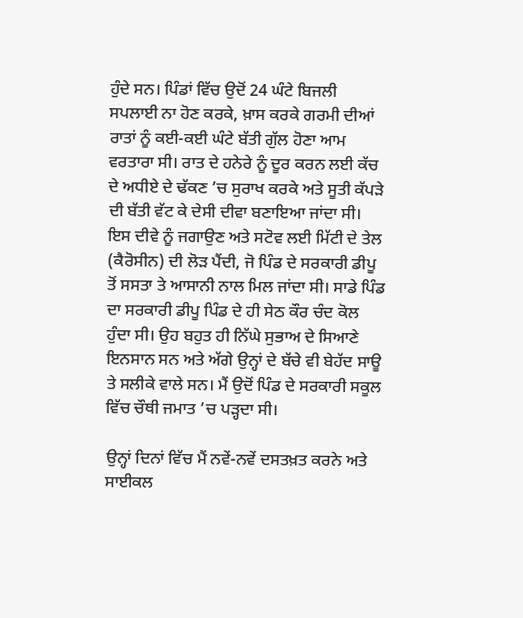ਹੁੰਦੇ ਸਨ। ਪਿੰਡਾਂ ਵਿੱਚ ਉਦੋਂ 24 ਘੰਟੇ ਬਿਜਲੀ ਸਪਲਾਈ ਨਾ ਹੋਣ ਕਰਕੇ, ਖ਼ਾਸ ਕਰਕੇ ਗਰਮੀ ਦੀਆਂ ਰਾਤਾਂ ਨੂੰ ਕਈ-ਕਈ ਘੰਟੇ ਬੱਤੀ ਗੁੱਲ ਹੋਣਾ ਆਮ ਵਰਤਾਰਾ ਸੀ। ਰਾਤ ਦੇ ਹਨੇਰੇ ਨੂੰ ਦੂਰ ਕਰਨ ਲਈ ਕੱਚ ਦੇ ਅਧੀਏ ਦੇ ਢੱਕਣ ’ਚ ਸੁਰਾਖ ਕਰਕੇ ਅਤੇ ਸੂਤੀ ਕੱਪੜੇ ਦੀ ਬੱਤੀ ਵੱਟ ਕੇ ਦੇਸੀ ਦੀਵਾ ਬਣਾਇਆ ਜਾਂਦਾ ਸੀ। ਇਸ ਦੀਵੇ ਨੂੰ ਜਗਾਉਣ ਅਤੇ ਸਟੋਵ ਲਈ ਮਿੱਟੀ ਦੇ ਤੇਲ (ਕੈਰੋਸੀਨ) ਦੀ ਲੋੜ ਪੈਂਦੀ, ਜੋ ਪਿੰਡ ਦੇ ਸਰਕਾਰੀ ਡੀਪੂ ਤੋਂ ਸਸਤਾ ਤੇ ਆਸਾਨੀ ਨਾਲ ਮਿਲ ਜਾਂਦਾ ਸੀ। ਸਾਡੇ ਪਿੰਡ ਦਾ ਸਰਕਾਰੀ ਡੀਪੂ ਪਿੰਡ ਦੇ ਹੀ ਸੇਠ ਕੌਰ ਚੰਦ ਕੋਲ ਹੁੰਦਾ ਸੀ। ਉਹ ਬਹੁਤ ਹੀ ਨਿੱਘੇ ਸੁਭਾਅ ਦੇ ਸਿਆਣੇ ਇਨਸਾਨ ਸਨ ਅਤੇ ਅੱਗੇ ਉਨ੍ਹਾਂ ਦੇ ਬੱਚੇ ਵੀ ਬੇਹੱਦ ਸਾਊ ਤੇ ਸਲੀਕੇ ਵਾਲੇ ਸਨ। ਮੈਂ ਉਦੋਂ ਪਿੰਡ ਦੇ ਸਰਕਾਰੀ ਸਕੂਲ ਵਿੱਚ ਚੌਥੀ ਜਮਾਤ ’ਚ ਪੜ੍ਹਦਾ ਸੀ।

ਉਨ੍ਹਾਂ ਦਿਨਾਂ ਵਿੱਚ ਮੈਂ ਨਵੇਂ-ਨਵੇਂ ਦਸਤਖ਼ਤ ਕਰਨੇ ਅਤੇ ਸਾਈਕਲ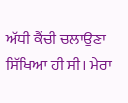ਅੱਧੀ ਕੈਂਚੀ ਚਲਾਉਣਾ ਸਿੱਖਿਆ ਹੀ ਸੀ। ਮੇਰਾ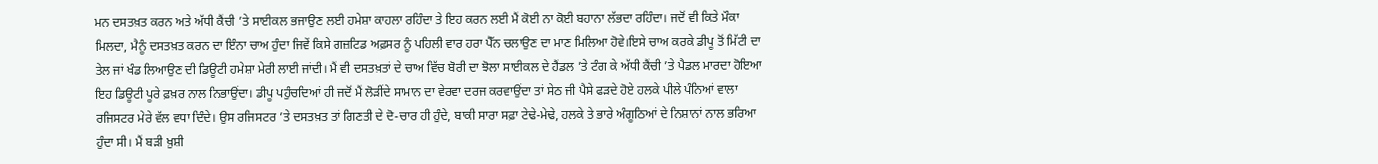ਮਨ ਦਸਤਖ਼ਤ ਕਰਨ ਅਤੇ ਅੱਧੀ ਕੈਂਚੀ ’ਤੇ ਸਾਈਕਲ ਭਜਾਉਣ ਲਈ ਹਮੇਸ਼ਾ ਕਾਹਲਾ ਰਹਿੰਦਾ ਤੇ ਇਹ ਕਰਨ ਲਈ ਮੈਂ ਕੋਈ ਨਾ ਕੋਈ ਬਹਾਨਾ ਲੱਭਦਾ ਰਹਿੰਦਾ। ਜਦੋਂ ਵੀ ਕਿਤੇ ਮੌਕਾ ਮਿਲਦਾ, ਮੈਨੂੰ ਦਸਤਖ਼ਤ ਕਰਨ ਦਾ ਇੰਨਾ ਚਾਅ ਹੁੰਦਾ ਜਿਵੇਂ ਕਿਸੇ ਗਜ਼ਟਿਡ ਅਫ਼ਸਰ ਨੂੰ ਪਹਿਲੀ ਵਾਰ ਹਰਾ ਪੈੱਨ ਚਲਾਉਣ ਦਾ ਮਾਣ ਮਿਲਿਆ ਹੋਵੇ।ਇਸੇ ਚਾਅ ਕਰਕੇ ਡੀਪੂ ਤੋਂ ਮਿੱਟੀ ਦਾ ਤੇਲ ਜਾਂ ਖੰਡ ਲਿਆਉਣ ਦੀ ਡਿਊਟੀ ਹਮੇਸ਼ਾ ਮੇਰੀ ਲਾਈ ਜਾਂਦੀ। ਮੈਂ ਵੀ ਦਸਤਖ਼ਤਾਂ ਦੇ ਚਾਅ ਵਿੱਚ ਬੋਰੀ ਦਾ ਝੋਲਾ ਸਾਈਕਲ ਦੇ ਹੈਂਡਲ ’ਤੇ ਟੰਗ ਕੇ ਅੱਧੀ ਕੈਂਚੀ ’ਤੇ ਪੈਡਲ ਮਾਰਦਾ ਹੋਇਆ ਇਹ ਡਿਊਟੀ ਪੂਰੇ ਫ਼ਖ਼ਰ ਨਾਲ ਨਿਭਾਉਂਦਾ। ਡੀਪੂ ਪਹੁੰਚਦਿਆਂ ਹੀ ਜਦੋਂ ਮੈਂ ਲੋੜੀਂਦੇ ਸਾਮਾਨ ਦਾ ਵੇਰਵਾ ਦਰਜ ਕਰਵਾਉਂਦਾ ਤਾਂ ਸੇਠ ਜੀ ਪੈਸੇ ਫੜਦੇ ਹੋਏ ਹਲਕੇ ਪੀਲੇ ਪੰਨਿਆਂ ਵਾਲਾ ਰਜਿਸਟਰ ਮੇਰੇ ਵੱਲ ਵਧਾ ਦਿੰਦੇ। ਉਸ ਰਜਿਸਟਰ ’ਤੇ ਦਸਤਖ਼ਤ ਤਾਂ ਗਿਣਤੀ ਦੇ ਦੋ-ਚਾਰ ਹੀ ਹੁੰਦੇ, ਬਾਕੀ ਸਾਰਾ ਸਫ਼ਾ ਟੇਢੇ-ਮੇਢੇ, ਹਲਕੇ ਤੇ ਭਾਰੇ ਅੰਗੂਠਿਆਂ ਦੇ ਨਿਸ਼ਾਨਾਂ ਨਾਲ ਭਰਿਆ ਹੁੰਦਾ ਸੀ। ਮੈਂ ਬੜੀ ਖ਼ੁਸ਼ੀ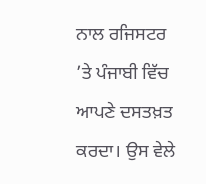ਨਾਲ ਰਜਿਸਟਰ ’ਤੇ ਪੰਜਾਬੀ ਵਿੱਚ ਆਪਣੇ ਦਸਤਖ਼ਤ ਕਰਦਾ। ਉਸ ਵੇਲੇ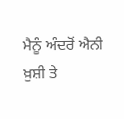ਮੈਨੂੰ ਅੰਦਰੋਂ ਐਨੀ ਖ਼ੁਸ਼ੀ ਤੇ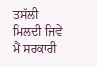ਤਸੱਲੀ ਮਿਲਦੀ ਜਿਵੇਂ ਮੈਂ ਸਰਕਾਰੀ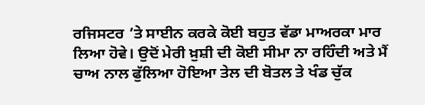ਰਜਿਸਟਰ ’ਤੇ ਸਾਈਨ ਕਰਕੇ ਕੋਈ ਬਹੁਤ ਵੱਡਾ ਮਾਅਰਕਾ ਮਾਰ ਲਿਆ ਹੋਵੇ। ਉਦੋਂ ਮੇਰੀ ਖ਼ੁਸ਼ੀ ਦੀ ਕੋਈ ਸੀਮਾ ਨਾ ਰਹਿੰਦੀ ਅਤੇ ਮੈਂ ਚਾਅ ਨਾਲ ਫੁੱਲਿਆ ਹੋਇਆ ਤੇਲ ਦੀ ਬੋਤਲ ਤੇ ਖੰਡ ਚੁੱਕ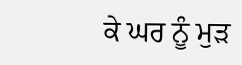ਕੇ ਘਰ ਨੂੰ ਮੁੜ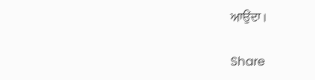ਆਉਂਦਾ।

Share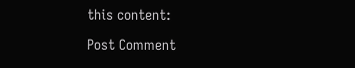this content:

Post Comment